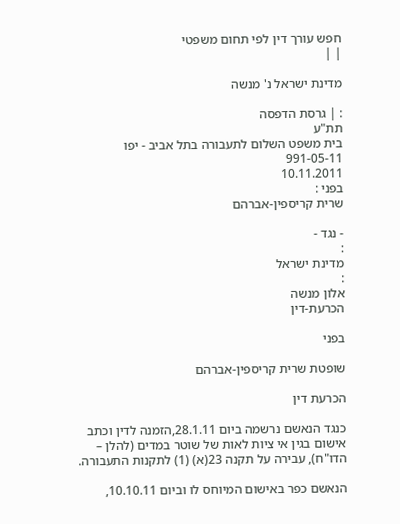חפש עורך דין לפי תחום משפטי
| |

מדינת ישראל נ' מנשה

: | גרסת הדפסה
תת"ע
בית משפט השלום לתעבורה בתל אביב - יפו
991-05-11
10.11.2011
בפני :
שרית קריספין-אברהם

- נגד -
:
מדינת ישראל
:
אלון מנשה
הכרעת-דין

בפני

שופטת שרית קריספין-אברהם

הכרעת דין

כנגד הנאשם נרשמה ביום 28.1.11,הזמנה לדין וכתב אישום בגין אי ציות לאות של שוטר במדים (להלן – הדו"ח), עבירה על תקנה 23(א) (1) לתקנות התעבורה.

הנאשם כפר באישום המיוחס לו וביום 10.10.11,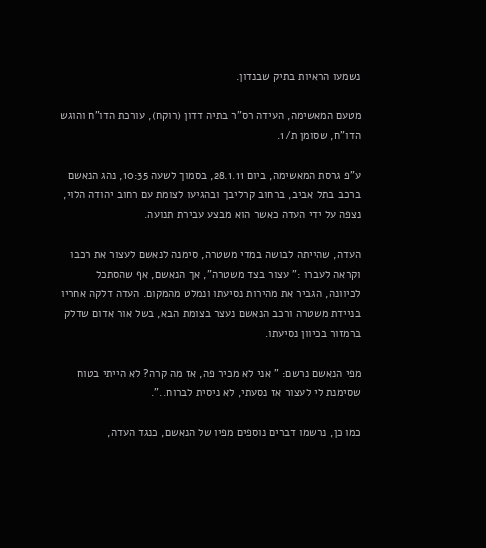נשמעו הראיות בתיק שבנדון.

מטעם המאשימה, העידה רס"ר בתיה דדון (רוקח), עורכת הדו"ח והוגש הדו"ח, שסומן ת/1.

ע"פ גרסת המאשימה, ביום 28.1.11, בסמוך לשעה 10:35, נהג הנאשם ברכב בתל אביב, ברחוב קרליבך ובהגיעו לצומת עם רחוב יהודה הלוי, נצפה על ידי העדה כאשר הוא מבצע עבירת תנועה.

העדה, שהייתה לבושה במדי משטרה, סימנה לנאשם לעצור את רכבו וקראה לעברו :" עצור בצד משטרה", אך הנאשם, אף שהסתכל לכיוונה, הגביר את מהירות נסיעתו ונמלט מהמקום. העדה דלקה אחריו בניידת משטרה ורכב הנאשם נעצר בצומת הבא, בשל אור אדום שדלק ברמזור בכיוון נסיעתו.

מפי הנאשם נרשם: " אני לא מכיר פה, אז מה קרה? לא הייתי בטוח שסימנת לי לעצור אז נסעתי, לא ניסית לברוח..".

כמו כן, נרשמו דברים נוספים מפיו של הנאשם, כנגד העדה,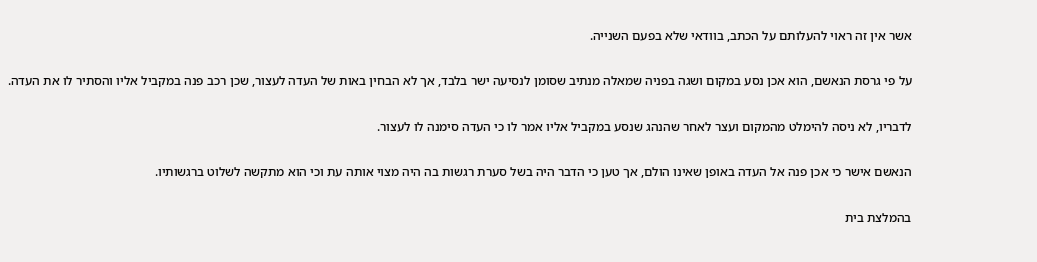אשר אין זה ראוי להעלותם על הכתב, בוודאי שלא בפעם השנייה.

על פי גרסת הנאשם, הוא אכן נסע במקום ושגה בפניה שמאלה מנתיב שסומן לנסיעה ישר בלבד, אך לא הבחין באות של העדה לעצור, שכן רכב פנה במקביל אליו והסתיר לו את העדה.

לדבריו, לא ניסה להימלט מהמקום ועצר לאחר שהנהג שנסע במקביל אליו אמר לו כי העדה סימנה לו לעצור.

הנאשם אישר כי אכן פנה אל העדה באופן שאינו הולם, אך טען כי הדבר היה בשל סערת רגשות בה היה מצוי אותה עת וכי הוא מתקשה לשלוט ברגשותיו.

בהמלצת בית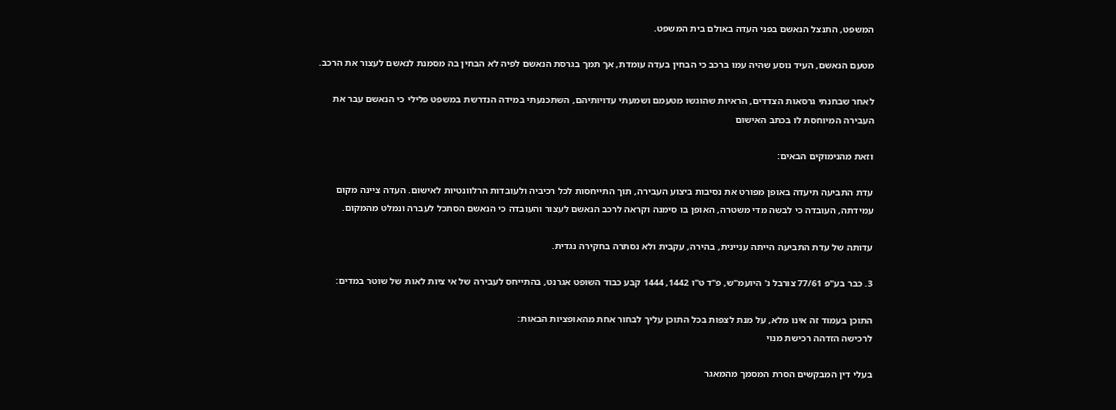המשפט, התנצל הנאשם בפני העדה באולם בית המשפט.

מטעם הנאשם, העיד נוסע שהיה עמו ברכב כי הבחין בעדה עומדת, אך תמך בגרסת הנאשם לפיה לא הבחין בה מסמנת לנאשם לעצור את הרכב.

לאחר שבחנתי גרסאות הצדדים, הראיות שהוגשו מטעמם ושמעתי עדויותיהם, השתכנעתי במידה הנדרשת במשפט פלילי כי הנאשם עבר את העבירה המיוחסת לו בכתב האישום

וזאת מהנימוקים הבאים:

עדת התביעה תיעדה באופן מפורט את נסיבות ביצוע העבירה, תוך התייחסות לכל רכיביה ולעובדות הרלוונטיות לאישום. העדה ציינה מקום עמידתה, העובדה כי לבשה מדי משטרה, האופן בו סימנה וקראה לרכב הנאשם לעצור והעובדה כי הנאשם הסתכל לעברה ונמלט מהמקום.

עדותה של עדת התביעה הייתה עניינית, בהירה, עקבית ולא נסתרה בחקירה נגדית.

3. כבר בע"פ 77/61 צורבל נ' היועמ"ש, פ"ד ט"ו 1442, 1444 קבע כבוד השופט אגרנט, בהתייחס לעבירה של אי ציות לאות של שוטר במדים:

התוכן בעמוד זה אינו מלא, על מנת לצפות בכל התוכן עליך לבחור אחת מהאופציות הבאות:
לרכישה הזדהה רכישת מנוי

בעלי דין המבקשים הסרת המסמך מהמאגר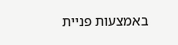באמצעות פניית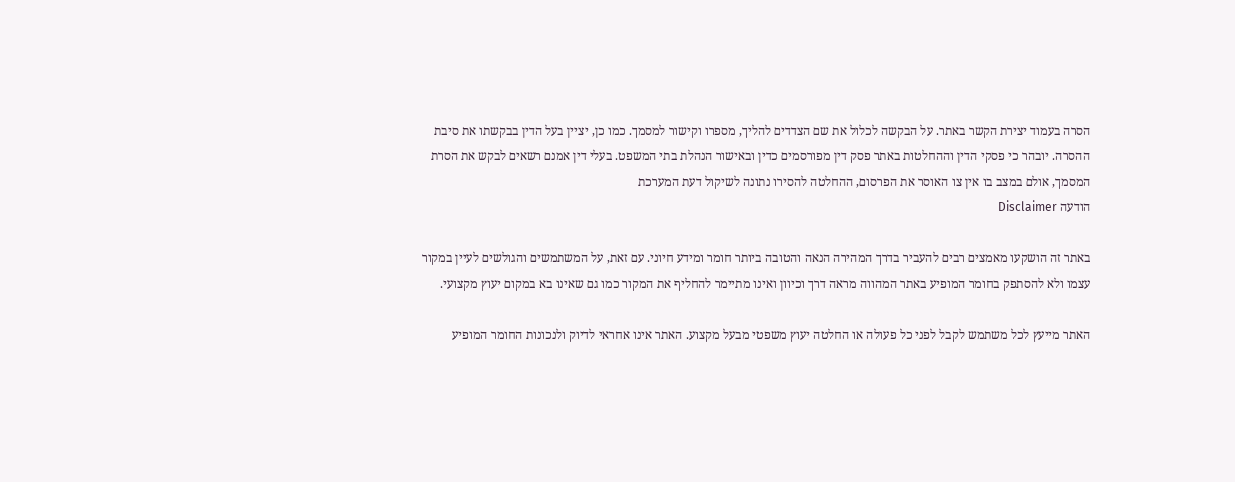הסרה בעמוד יצירת הקשר באתר. על הבקשה לכלול את שם הצדדים להליך, מספרו וקישור למסמך. כמו כן, יציין בעל הדין בבקשתו את סיבת ההסרה. יובהר כי פסקי הדין וההחלטות באתר פסק דין מפורסמים כדין ובאישור הנהלת בתי המשפט. בעלי דין אמנם רשאים לבקש את הסרת המסמך, אולם במצב בו אין צו האוסר את הפרסום, ההחלטה להסירו נתונה לשיקול דעת המערכת
הודעה Disclaimer

באתר זה הושקעו מאמצים רבים להעביר בדרך המהירה הנאה והטובה ביותר חומר ומידע חיוני. עם זאת, על המשתמשים והגולשים לעיין במקור עצמו ולא להסתפק בחומר המופיע באתר המהווה מראה דרך וכיוון ואינו מתיימר להחליף את המקור כמו גם שאינו בא במקום יעוץ מקצועי.

האתר מייעץ לכל משתמש לקבל לפני כל פעולה או החלטה יעוץ משפטי מבעל מקצוע. האתר אינו אחראי לדיוק ולנכונות החומר המופיע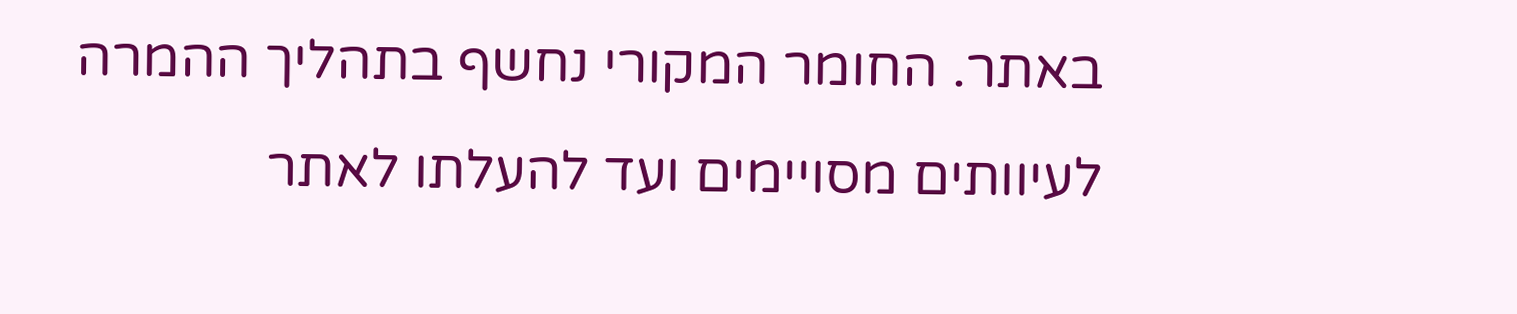באתר. החומר המקורי נחשף בתהליך ההמרה לעיוותים מסויימים ועד להעלתו לאתר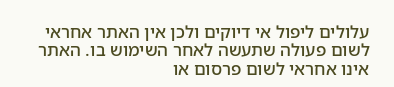עלולים ליפול אי דיוקים ולכן אין האתר אחראי לשום פעולה שתעשה לאחר השימוש בו. האתר אינו אחראי לשום פרסום או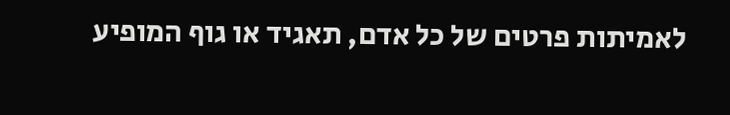לאמיתות פרטים של כל אדם, תאגיד או גוף המופיע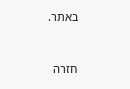באתר.


חזרה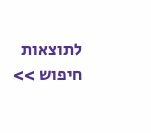לתוצאות חיפוש >>